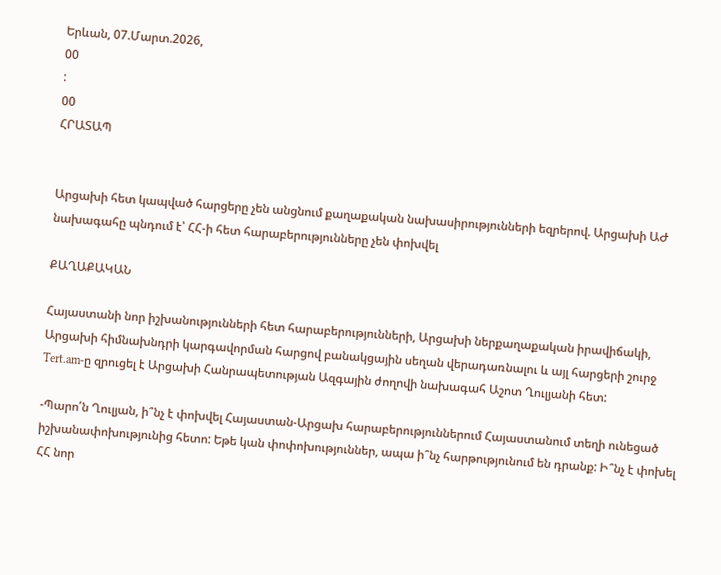Երևան, 07.Մարտ.2026,
00
:
00
ՀՐԱՏԱՊ


Արցախի հետ կապված հարցերը չեն անցնում քաղաքական նախասիրությունների եզրերով. Արցախի ԱԺ նախագահը պնդում է՝ ՀՀ-ի հետ հարաբերությունները չեն փոխվել

ՔԱՂԱՔԱԿԱՆ

Հայաստանի նոր իշխանությունների հետ հարաբերությունների, Արցախի ներքաղաքական իրավիճակի, Արցախի հիմնախնդրի կարգավորման հարցով բանակցային սեղան վերադառնալու և այլ հարցերի շուրջ Tert.am-ը զրուցել է Արցախի Հանրապետության Ազգային ժողովի նախագահ Աշոտ Ղուլյանի հետ:

-Պարո՛ն Ղուլյան, ի՞նչ է փոխվել Հայաստան-Արցախ հարաբերություններում Հայաստանում տեղի ունեցած իշխանափոխությունից հետո: Եթե կան փոփոխություններ, ապա ի՞նչ հարթությունում են դրանք: Ի՞նչ է փոխել ՀՀ նոր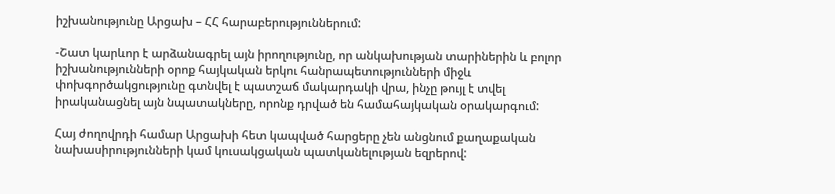իշխանությունը Արցախ – ՀՀ հարաբերություններում:

-Շատ կարևոր է արձանագրել այն իրողությունը, որ անկախության տարիներին և բոլոր իշխանությունների օրոք հայկական երկու հանրապետությունների միջև փոխգործակցությունը գտնվել է պատշաճ մակարդակի վրա, ինչը թույլ է տվել իրականացնել այն նպատակները, որոնք դրված են համահայկական օրակարգում:

Հայ ժողովրդի համար Արցախի հետ կապված հարցերը չեն անցնում քաղաքական նախասիրությունների կամ կուսակցական պատկանելության եզրերով: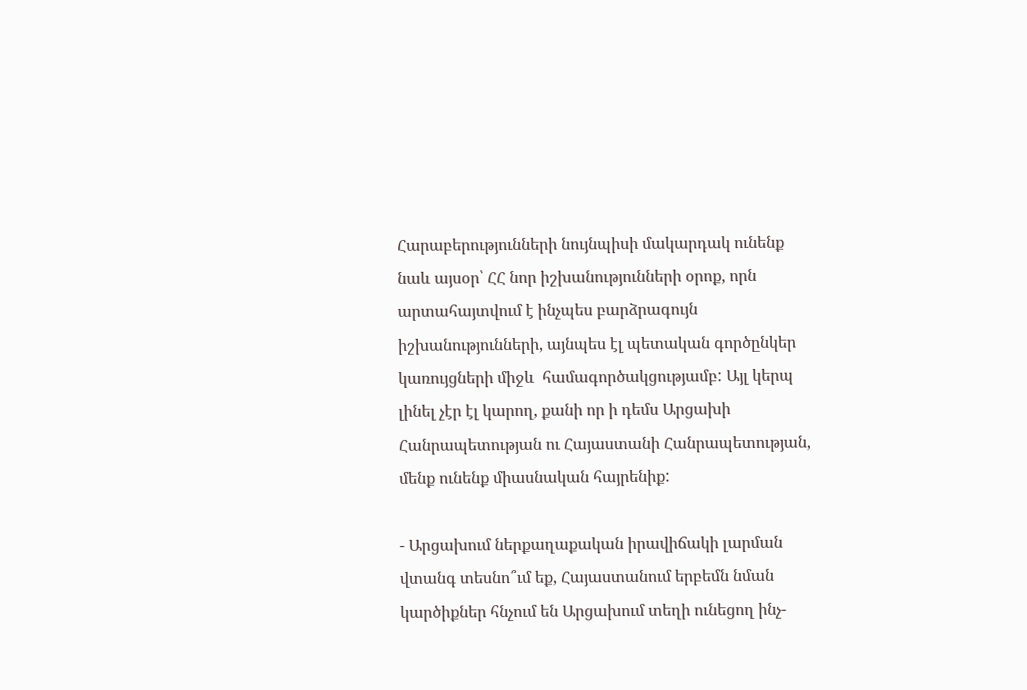Հարաբերությունների նույնպիսի մակարդակ ունենք նաև այսօր՝ ՀՀ նոր իշխանությունների օրոք, որն արտահայտվում է ինչպես բարձրագույն իշխանությունների, այնպես էլ պետական գործընկեր կառույցների միջև  համագործակցությամբ: Այլ կերպ լինել չէր էլ կարող, քանի որ ի դեմս Արցախի Հանրապետության ու Հայաստանի Հանրապետության, մենք ունենք միասնական հայրենիք:

- Արցախում ներքաղաքական իրավիճակի լարման վտանգ տեսնո՞ւմ եք, Հայաստանում երբեմն նման կարծիքներ հնչում են Արցախում տեղի ունեցող ինչ-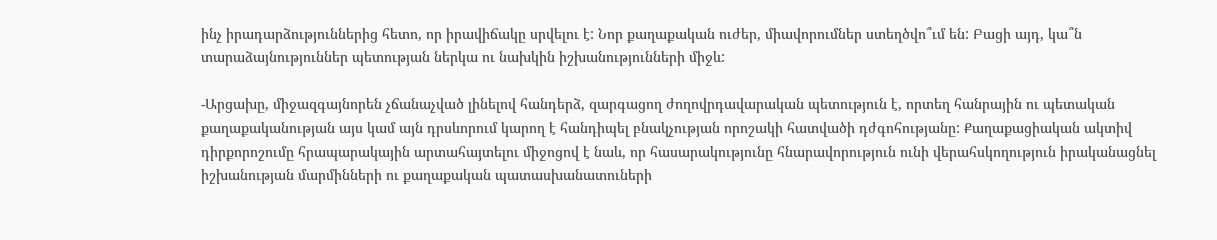ինչ իրադարձություններից հետո, որ իրավիճակը սրվելու է: Նոր քաղաքական ուժեր, միավորումներ ստեղծվո՞ւմ են: Բացի այդ, կա՞ն տարաձայնություններ պետության ներկա ու նախկին իշխանությունների միջև:

-Արցախը, միջազգայնորեն չճանաչված լինելով հանդերձ, զարգացող ժողովրդավարական պետություն է, որտեղ հանրային ու պետական քաղաքականության այս կամ այն դրսևորում կարող է հանդիպել բնակչության որոշակի հատվածի դժգոհությանը: Քաղաքացիական ակտիվ դիրքորոշումը հրապարակային արտահայտելու միջոցով է նաև, որ հասարակությունը հնարավորություն ունի վերահսկողություն իրականացնել իշխանության մարմինների ու քաղաքական պատասխանատուների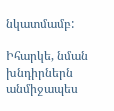նկատմամբ:

Իհարկե, նման խնդիրներն անմիջապես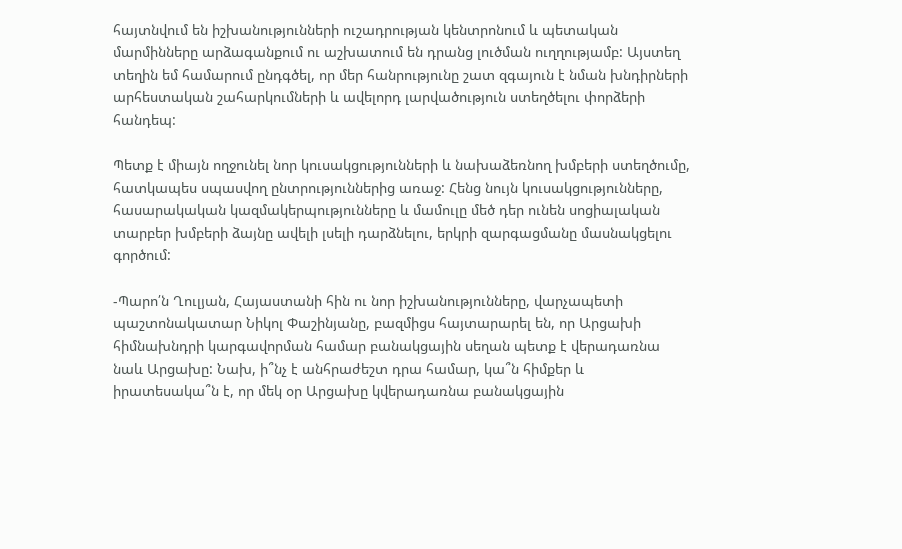հայտնվում են իշխանությունների ուշադրության կենտրոնում և պետական մարմինները արձագանքում ու աշխատում են դրանց լուծման ուղղությամբ: Այստեղ տեղին եմ համարում ընդգծել, որ մեր հանրությունը շատ զգայուն է նման խնդիրների արհեստական շահարկումների և ավելորդ լարվածություն ստեղծելու փորձերի հանդեպ:

Պետք է միայն ողջունել նոր կուսակցությունների և նախաձեռնող խմբերի ստեղծումը, հատկապես սպասվող ընտրություններից առաջ: Հենց նույն կուսակցությունները, հասարակական կազմակերպությունները և մամուլը մեծ դեր ունեն սոցիալական տարբեր խմբերի ձայնը ավելի լսելի դարձնելու, երկրի զարգացմանը մասնակցելու գործում:

-Պարո՛ն Ղուլյան, Հայաստանի հին ու նոր իշխանությունները, վարչապետի պաշտոնակատար Նիկոլ Փաշինյանը, բազմիցս հայտարարել են, որ Արցախի հիմնախնդրի կարգավորման համար բանակցային սեղան պետք է վերադառնա նաև Արցախը: Նախ, ի՞նչ է անհրաժեշտ դրա համար, կա՞ն հիմքեր և իրատեսակա՞ն է, որ մեկ օր Արցախը կվերադառնա բանակցային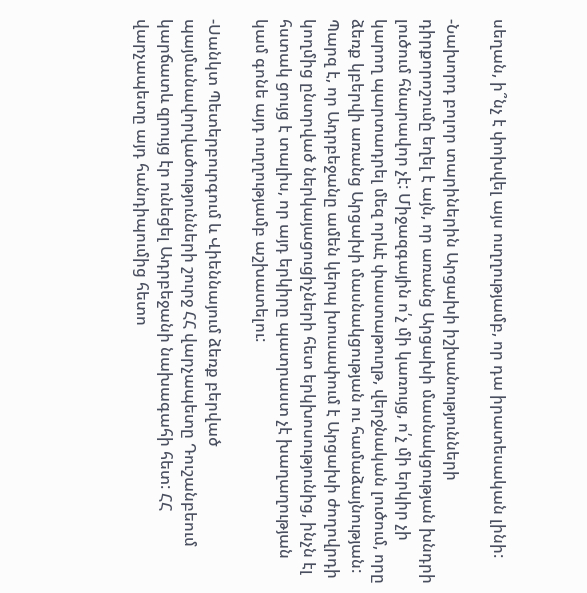սեղան, ի՞նչ է փոխվել այս ուղղությամբ, որ դա իրատեսական լինի:

-Նախորդ բոլոր տարիներին Արցախի իշխանությունների դիրքորոշումը եղել է այն, որ առանց Արցախի մասնակցության խնդրի լուծում հնարավոր չէ: Միջազգային ո՛չ մի կառույց, ո՛չ մի երկիր չի կարող պարտադրել մեզ որևէ փաստաթուղթ, վերջնական լուծում, որը ձեռք կբերվի առանց Արցախի մասնակցության ու համաձայնության: Պարզ է, որ Ադրբեջանը ամեն կերպ խուսափում է Արցախի ժողովրդի կողմից ընտրված ներկայացուցիչների հետ երկխոսությունից, ինչն էլ հստակ ցույց է տալիս, որ այդ երկիրը պատրաստ չէ խաղաղության կամ գոնե այդ ուղղությամբ աշխատելու:

-Սանկտ Պետերբուրգում և Վիեննայում ձեռք բերված պայմանավորվածությունների շուրջ ՀՀ վարչապետը Դուշանբեում կարճատև զրույց էր ունեցել Ադրբեջանի նախագահի հետ: ՀՀ վարչապետը այդ հանդիպումից հետո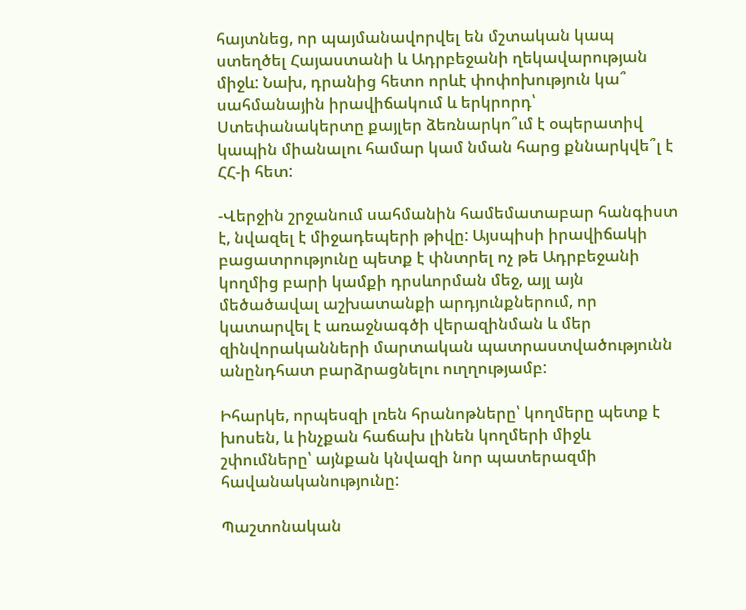հայտնեց, որ պայմանավորվել են մշտական կապ ստեղծել Հայաստանի և Ադրբեջանի ղեկավարության միջև: Նախ, դրանից հետո որևէ փոփոխություն կա՞ սահմանային իրավիճակում և երկրորդ՝ Ստեփանակերտը քայլեր ձեռնարկո՞ւմ է օպերատիվ կապին միանալու համար կամ նման հարց քննարկվե՞լ է ՀՀ-ի հետ:

-Վերջին շրջանում սահմանին համեմատաբար հանգիստ է, նվազել է միջադեպերի թիվը: Այսպիսի իրավիճակի բացատրությունը պետք է փնտրել ոչ թե Ադրբեջանի կողմից բարի կամքի դրսևորման մեջ, այլ այն մեծածավալ աշխատանքի արդյունքներում, որ կատարվել է առաջնագծի վերազինման և մեր զինվորականների մարտական պատրաստվածությունն անընդհատ բարձրացնելու ուղղությամբ:

Իհարկե, որպեսզի լռեն հրանոթները՝ կողմերը պետք է խոսեն, և ինչքան հաճախ լինեն կողմերի միջև շփումները՝ այնքան կնվազի նոր պատերազմի հավանականությունը:

Պաշտոնական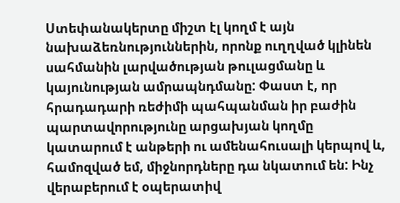Ստեփանակերտը միշտ էլ կողմ է այն նախաձեռնություններին, որոնք ուղղված կլինեն սահմանին լարվածության թուլացմանը և կայունության ամրապնդմանը: Փաստ է, որ հրադադարի ռեժիմի պահպանման իր բաժին պարտավորությունը արցախյան կողմը կատարում է անթերի ու ամենահուսալի կերպով և, համոզված եմ, միջնորդները դա նկատում են: Ինչ վերաբերում է օպերատիվ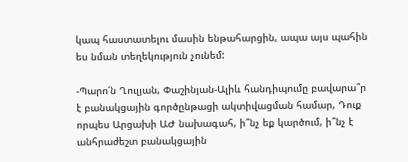կապ հաստատելու մասին ենթահարցին, ապա այս պահին ես նման տեղեկություն չունեմ:

-Պարո՛ն Ղուլյան, Փաշինյան-Ալիև հանդիպումը բավարա՞ր է բանակցային գործընթացի ակտիվացման համար, Դուք որպես Արցախի ԱԺ նախագահ, ի՞նչ եք կարծում, ի՞նչ է անհրաժեշտ բանակցային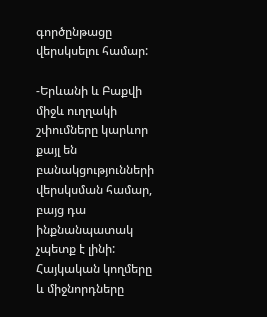գործընթացը վերսկսելու համար:

-Երևանի և Բաքվի միջև ուղղակի շփումները կարևոր քայլ են բանակցությունների վերսկսման համար, բայց դա ինքնանպատակ չպետք է լինի: Հայկական կողմերը և միջնորդները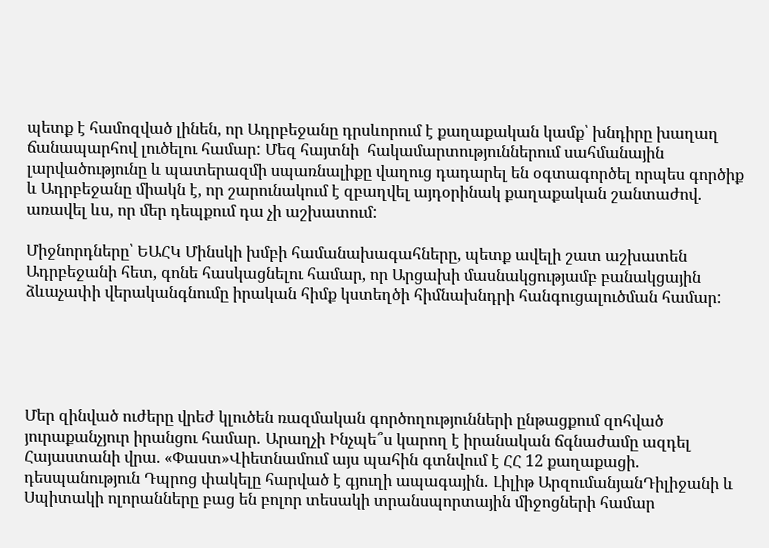պետք է համոզված լինեն, որ Ադրբեջանը դրսևորում է քաղաքական կամք՝ խնդիրը խաղաղ ճանապարհով լուծելու համար: Մեզ հայտնի  հակամարտություններում սահմանային լարվածությունը և պատերազմի սպառնալիքը վաղուց դադարել են օգտագործել որպես գործիք և Ադրբեջանը միակն է, որ շարունակում է զբաղվել այդօրինակ քաղաքական շանտաժով. առավել ևս, որ մեր դեպքում դա չի աշխատում:

Միջնորդները՝ ԵԱՀԿ Մինսկի խմբի համանախագահները, պետք ավելի շատ աշխատեն Ադրբեջանի հետ, գոնե հասկացնելու համար, որ Արցախի մասնակցությամբ բանակցային ձևաչափի վերականգնումը իրական հիմք կստեղծի հիմնախնդրի հանգուցալուծման համար:





Մեր զինված ուժերը վրեժ կլուծեն ռազմական գործողությունների ընթացքում զոհված յուրաքանչյուր իրանցու համար․ Արաղչի Ինչպե՞ս կարող է իրանական ճգնաժամը ազդել Հայաստանի վրա. «Փաստ»Վիետնամում այս պահին գտնվում է ՀՀ 12 քաղաքացի. դեսպանություն Դպրոց փակելը հարված է գյուղի ապագային․ Լիլիթ ԱրզումանյանԴիլիջանի և Սպիտակի ոլորանները բաց են բոլոր տեսակի տրանսպորտային միջոցների համար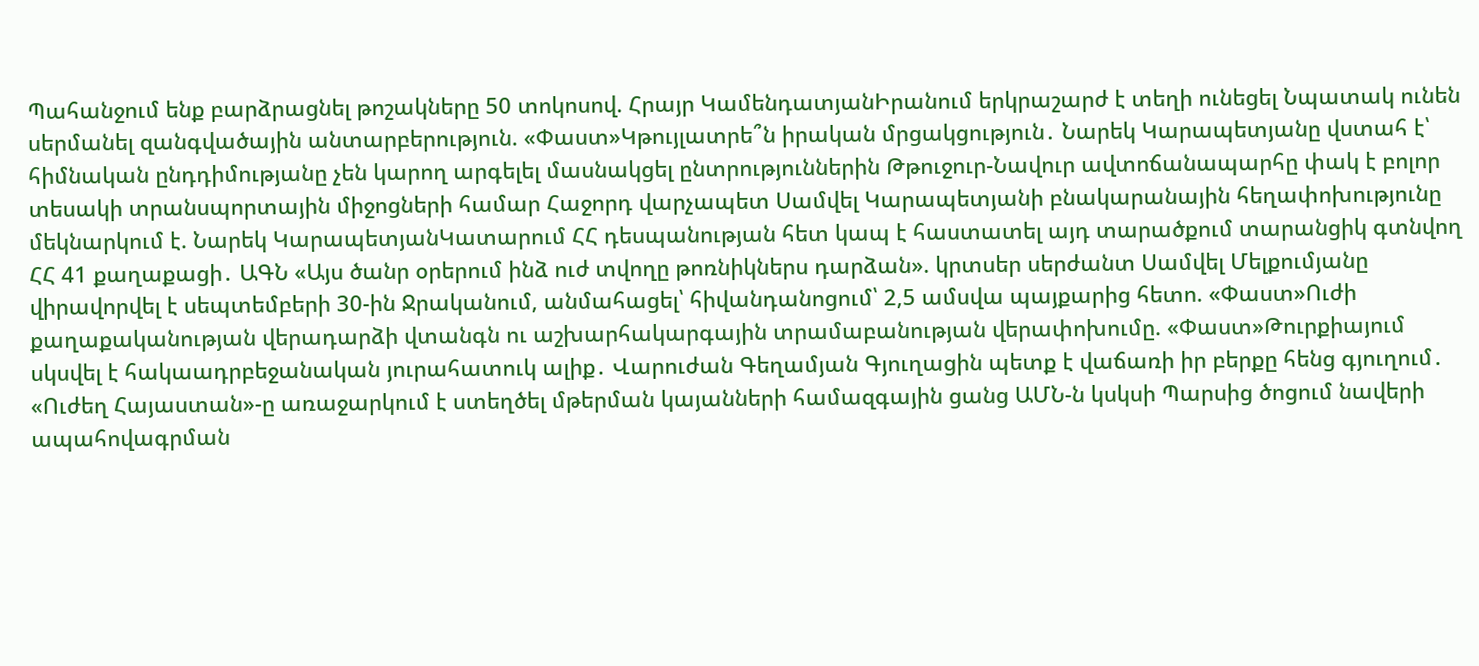Պահանջում ենք բարձրացնել թոշակները 50 տոկոսով. Հրայր ԿամենդատյանԻրանում երկրաշարժ է տեղի ունեցել Նպատակ ունեն սերմանել զանգվածային անտարբերություն. «Փաստ»Կթույլատրե՞ն իրական մրցակցություն․ Նարեկ Կարապետյանը վստահ է՝ հիմնական ընդդիմությանը չեն կարող արգելել մասնակցել ընտրություններին Թթուջուր-Նավուր ավտոճանապարհը փակ է բոլոր տեսակի տրանսպորտային միջոցների համար Հաջորդ վարչապետ Սամվել Կարապետյանի բնակարանային հեղափոխությունը մեկնարկում է. Նարեկ ԿարապետյանԿատարում ՀՀ դեսպանության հետ կապ է հաստատել այդ տարածքում տարանցիկ գտնվող ՀՀ 41 քաղաքացի․ ԱԳՆ «Այս ծանր օրերում ինձ ուժ տվողը թոռնիկներս դարձան». կրտսեր սերժանտ Սամվել Մելքումյանը վիրավորվել է սեպտեմբերի 30-ին Ջրականում, անմահացել՝ հիվանդանոցում՝ 2,5 ամսվա պայքարից հետո. «Փաստ»Ուժի քաղաքականության վերադարձի վտանգն ու աշխարհակարգային տրամաբանության վերափոխումը. «Փաստ»Թուրքիայում սկսվել է հակաադրբեջանական յուրահատուկ ալիք․ Վարուժան Գեղամյան Գյուղացին պետք է վաճառի իր բերքը հենց գյուղում․ «Ուժեղ Հայաստան»-ը առաջարկում է ստեղծել մթերման կայանների համազգային ցանց ԱՄՆ-ն կսկսի Պարսից ծոցում նավերի ապահովագրման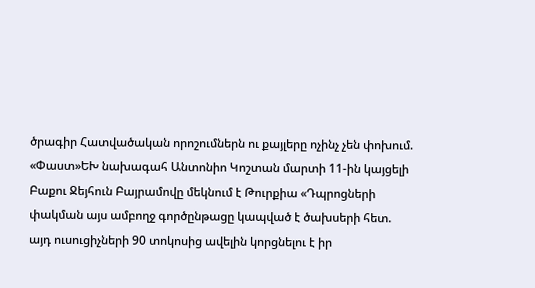ծրագիր Հատվածական որոշումներն ու քայլերը ոչինչ չեն փոխում. «Փաստ»ԵԽ նախագահ Անտոնիո Կոշտան մարտի 11-ին կայցելի Բաքու Ջեյհուն Բայրամովը մեկնում է Թուրքիա «Դպրոցների փակման այս ամբողջ գործընթացը կապված է ծախսերի հետ. այդ ուսուցիչների 90 տոկոսից ավելին կորցնելու է իր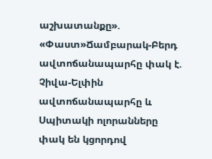աշխատանքը». «Փաստ»Ճամբարակ-Բերդ ավտոճանապարհը փակ է. Չիվա-Ելփին ավտոճանապարհը և Սպիտակի ոլորանները փակ են կցորդով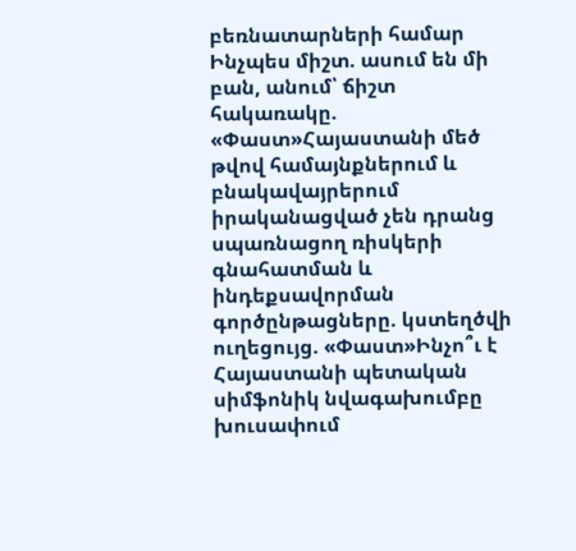բեռնատարների համար Ինչպես միշտ. ասում են մի բան, անում՝ ճիշտ հակառակը. «Փաստ»Հայաստանի մեծ թվով համայնքներում և բնակավայրերում իրականացված չեն դրանց սպառնացող ռիսկերի գնահատման և ինդեքսավորման գործընթացները. կստեղծվի ուղեցույց. «Փաստ»Ինչո՞ւ է Հայաստանի պետական սիմֆոնիկ նվագախումբը խուսափում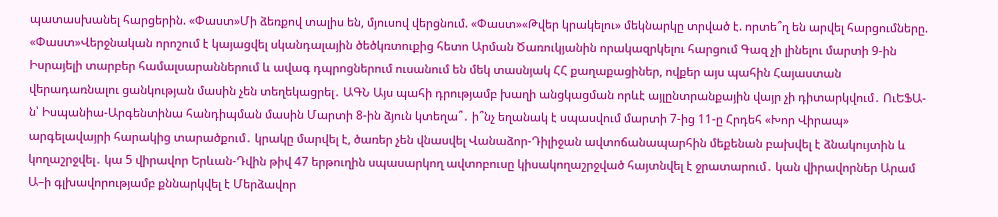պատասխանել հարցերին. «Փաստ»Մի ձեռքով տալիս են, մյուսով վերցնում. «Փաստ»«Թվեր կրակելու» մեկնարկը տրված է. որտե՞ղ են արվել հարցումները. «Փաստ»Վերջնական որոշում է կայացվել սկանդալային ծեծկռտուքից հետո Արման Ծառուկյանին որակազրկելու հարցում Գազ չի լինելու մարտի 9-ին Իսրայելի տարբեր համալսարաններում և ավագ դպրոցներում ուսանում են մեկ տասնյակ ՀՀ քաղաքացիներ, ովքեր այս պահին Հայաստան վերադառնալու ցանկության մասին չեն տեղեկացրել․ ԱԳՆ Այս պահի դրությամբ խաղի անցկացման որևէ այլընտրանքային վայր չի դիտարկվում․ ՈւԵՖԱ-ն՝ Իսպանիա-Արգենտինա հանդիպման մասին Մարտի 8-ին ձյուն կտեղա՞․ ի՞նչ եղանակ է սպասվում մարտի 7-ից 11-ը Հրդեհ «Խոր Վիրապ» արգելավայրի հարակից տարածքում․ կրակը մարվել է, ծառեր չեն վնասվել Վանաձոր-Դիլիջան ավտոճանապարհին մեքենան բախվել է ձնակույտին և կողաշրջվել․ կա 5 վիրավոր Երևան-Դվին թիվ 47 երթուղին սպասարկող ավտոբուսը կիսակողաշրջված հայտնվել է ջրատարում․ կան վիրավորներ Արամ Ա–ի գլխավորությամբ քննարկվել է Մերձավոր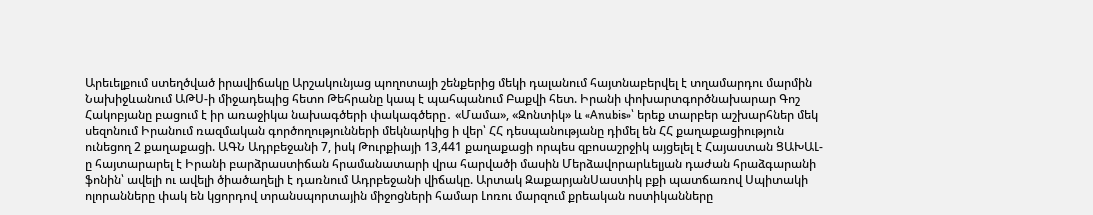Արեւելքում ստեղծված իրավիճակը Արշակունյաց պողոտայի շենքերից մեկի դալանում հայտնաբերվել է տղամարդու մարմին Նախիջևանում ԱԹՍ-ի միջադեպից հետո Թեհրանը կապ է պահպանում Բաքվի հետ. Իրանի փոխարտգործնախարար Գոշ Հակոբյանը բացում է իր առաջիկա նախագծերի փակագծերը․ «Մամա», «Զոնտիկ» և «Anubis»՝ երեք տարբեր աշխարհներ մեկ սեզոնում Իրանում ռազմական գործողությունների մեկնարկից ի վեր՝ ՀՀ դեսպանությանը դիմել են ՀՀ քաղաքացիություն ունեցող 2 քաղաքացի. ԱԳՆ Ադրբեջանի 7, իսկ Թուրքիայի 13,441 քաղաքացի որպես զբոսաշրջիկ այցելել է Հայաստան ՑԱԽԱԼ-ը հայտարարել է Իրանի բարձրաստիճան հրամանատարի վրա հարվածի մասին Մերձավորարևելյան դաժան հրաձգարանի ֆոնին՝ ավելի ու ավելի ծիածաղելի է դառնում Ադրբեջանի վիճակը. Արտակ ԶաքարյանՍաստիկ բքի պատճառով Սպիտակի ոլորանները փակ են կցորդով տրանսպորտային միջոցների համար Լոռու մարզում քրեական ոստիկանները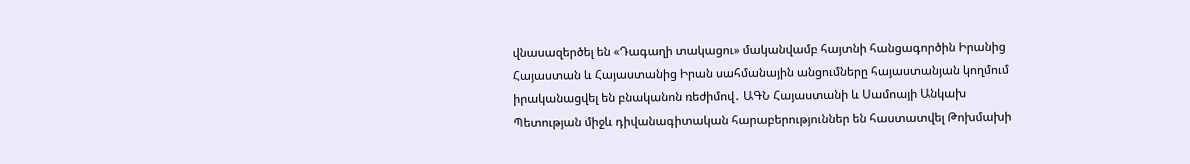վնասազերծել են «Դագաղի տակացու» մականվամբ հայտնի հանցագործին Իրանից Հայաստան և Հայաստանից Իրան սահմանային անցումները հայաստանյան կողմում իրականացվել են բնականոն ռեժիմով․ ԱԳՆ Հայաստանի և Սամոայի Անկախ Պետության միջև դիվանագիտական հարաբերություններ են հաստատվել Թոխմախի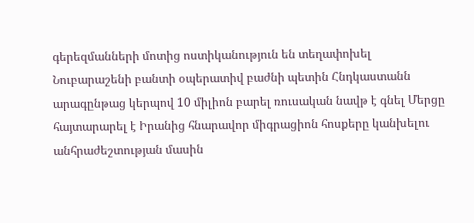գերեզմանների մոտից ոստիկանություն են տեղափոխել Նուբարաշենի բանտի օպերատիվ բաժնի պետին Հնդկաստանն արագընթաց կերպով 10 միլիոն բարել ռուսական նավթ է գնել Մերցը հայտարարել է Իրանից հնարավոր միգրացիոն հոսքերը կանխելու անհրաժեշտության մասին